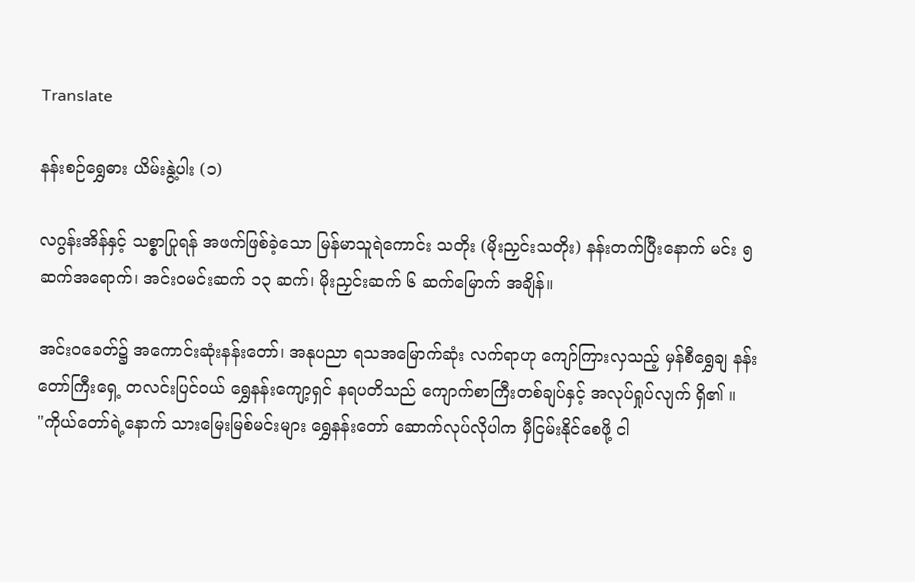Translate

နန်းစဉ်ရွှေဓား ယိမ်းနွဲ့ပါး (၁)

လဂွန်းအိန်နှင့် သစ္စာပြုရန် အဖက်ဖြစ်ခဲ့သော မြန်မာသူရဲကောင်း သတိုး (မိုးညှင်းသတိုး) နန်းတက်ပြီးနောက် မင်း ၅ ဆက်အရောက်၊ အင်းဝမင်းဆက် ၁၃ ဆက်၊ မိုးညှင်းဆက် ၆ ဆက်မြောက် အချိန်။

အင်းဝခေတ်၌ အကောင်းဆုံးနန်းတော်၊ အနုပညာ ရသအမြောက်ဆုံး လက်ရာဟု ကျော်ကြားလှသည့် မှန်စီရွှေချ နန်းတော်ကြီးရှေ့ တလင်းပြင်ဝယ် ရွှေနန်းကျော့ရှင် နရပတိသည် ကျောက်စာကြီးတစ်ချပ်နှင့် အလုပ်ရှုပ်လျက် ရှိ၏ ။
"ကိုယ်တော်ရဲ့နောက် သားမြေးမြစ်မင်းများ ရွှေနန်းတော် ဆောက်လုပ်လိုပါက မှီငြမ်းနိုင်စေဖို့ ငါ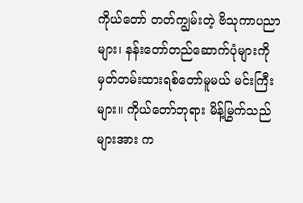ကိုယ်တော် တတ်ကျွမ်းတဲ့ ဗိသုကာပညာများ၊ နန်းတော်တည်ဆောက်ပုံများကို မှတ်တမ်းထားရစ်တော်မူမယ် မင်းကြီးများ။ ကိုယ်တော်ဘုရား မိန့်မြွက်သည်များအား က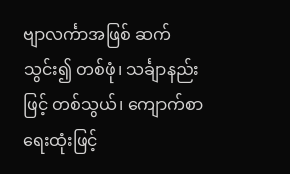ဗျာလင်္ကာအဖြစ် ဆက်သွင်း၍ တစ်ဖုံ၊ သင်္ချာနည်းဖြင့် တစ်သွယ်၊ ကျောက်စာရေးထုံးဖြင့်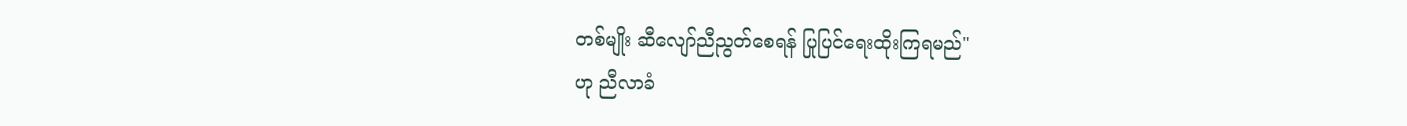တစ်မျိုး ဆီလျော်ညီညွတ်စေရန် ပြုပြင်ရေးထိုးကြရမည်"
ဟု ညီလာခံ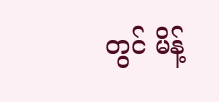တွင် မိန့်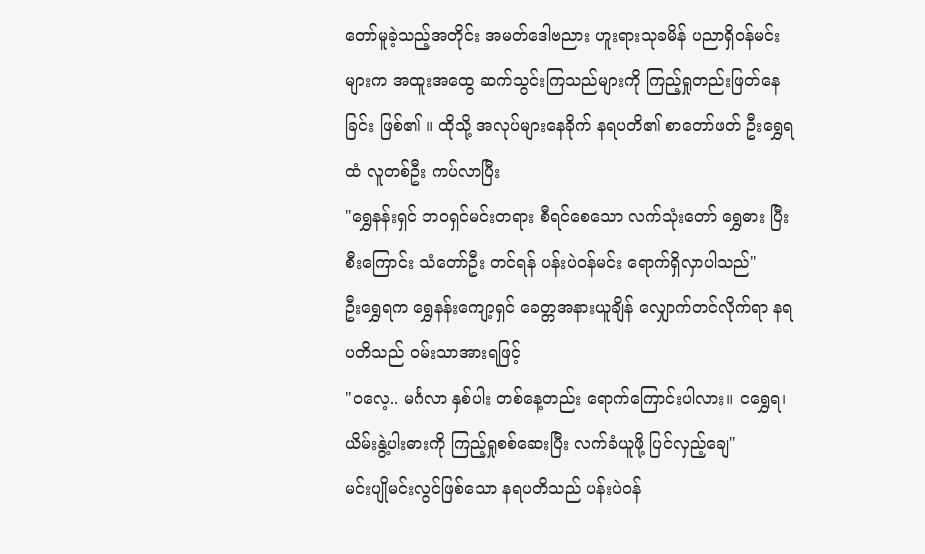တော်မူခဲ့သည့်အတိုင်း အမတ်ဒေါဗညား ဟူးရားသုခမိန် ပညာရှိဝန်မင်းများက အထူးအထွေ ဆက်သွင်းကြသည်များကို ကြည့်ရှုတည်းဖြတ်နေခြင်း ဖြစ်၏ ။ ထိုသို့ အလုပ်များနေခိုက် နရပတိ၏ စာတော်ဖတ် ဦးရွှေရထံ လူတစ်ဦး ကပ်လာပြီး
"ရွှေနန်းရှင် ဘဝရှင်မင်းတရား စီရင်စေသော လက်သုံးတော် ရွှေဓား ပြီးစီးကြောင်း သံတော်ဦး တင်ရန် ပန်းပဲဝန်မင်း ရောက်ရှိလှာပါသည်"
ဦးရွှေရက ရွှေနန်းကျော့ရှင် ခေတ္တအနားယူချိန် လျှောက်တင်လိုက်ရာ နရပတိသည် ဝမ်းသာအားရဖြင့်
"ဝလေ့.. မင်္ဂလာ နှစ်ပါး တစ်နေ့တည်း ရောက်ကြောင်းပါလား။ ငရွှေရ၊ ယိမ်းနွဲ့ပါးဓားကို ကြည့်ရှုစစ်ဆေးပြီး လက်ခံယူဖို့ ပြင်လှည့်ချေ"
မင်းပျိုမင်းလွင်ဖြစ်သော နရပတိသည် ပန်းပဲဝန်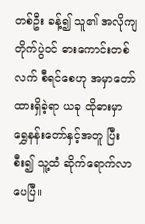တစ်ဦး ခန့်၍ သူ၏ အလိုကျ တိုက်ပွဲဝင် ဓားကောင်းတစ်လက် စီရင်စေဟု အမှာတော်ထားရှိခဲ့ရာ ယခု ထိုဓားမှာ ရွှေနန်းတော်နှင့်အတူ ပြီးစီး၍ သူ့ထံ ဆိုက်ရောက်လာပေပြီ။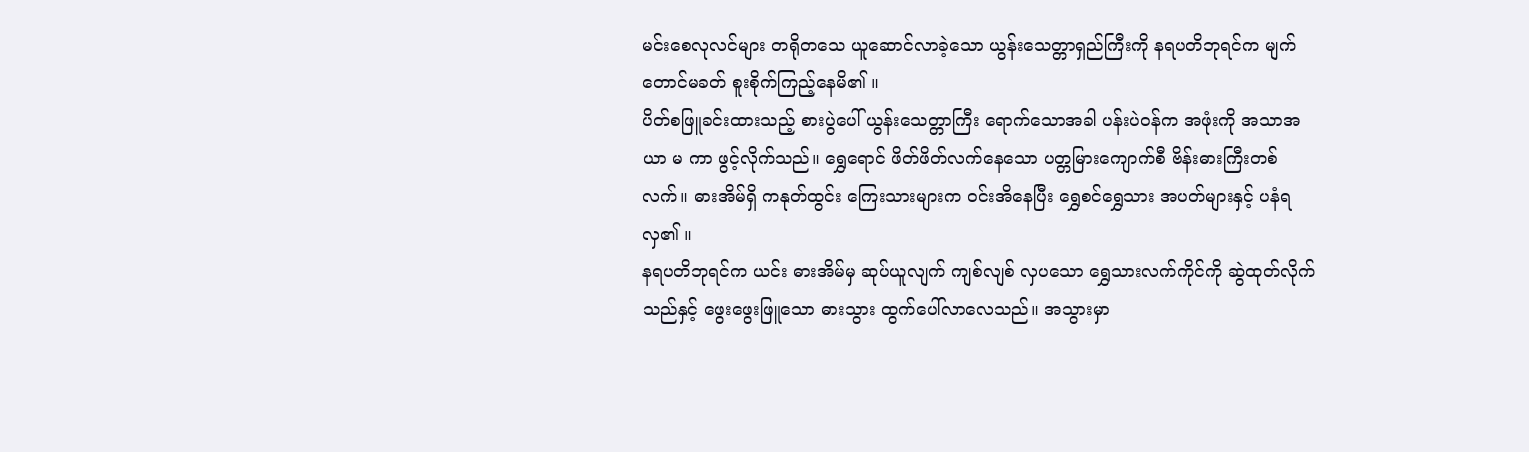မင်းစေလုလင်များ တရိုတသေ ယူဆောင်လာခဲ့သော ယွန်းသေတ္တာရှည်ကြီးကို နရပတိဘုရင်က မျက်တောင်မခတ် စူးစိုက်ကြည့်နေမိ၏ ။
ပိတ်စဖြူခင်းထားသည့် စားပွဲပေါ် ယွန်းသေတ္တာကြီး ရောက်သောအခါ ပန်းပဲဝန်က အဖုံးကို အသာအယာ မ ကာ ဖွင့်လိုက်သည်။ ရွှေရောင် ဖိတ်ဖိတ်လက်နေသော ပတ္တမြားကျောက်စီ ဗိန်းဓားကြီးတစ်လက်။ ဓားအိမ်ရှိ ကနုတ်ထွင်း ကြေးသားများက ဝင်းအိနေပြီး ရွှေစင်ရွှေသား အပတ်များနှင့် ပနံရလှ၏ ။
နရပတိဘုရင်က ယင်း ဓားအိမ်မှ ဆုပ်ယူလျက် ကျစ်လျစ် လှပသော ရွှေသားလက်ကိုင်ကို ဆွဲထုတ်လိုက်သည်နှင့် ဖွေးဖွေးဖြူသော ဓားသွား ထွက်ပေါ်လာလေသည်။ အသွားမှာ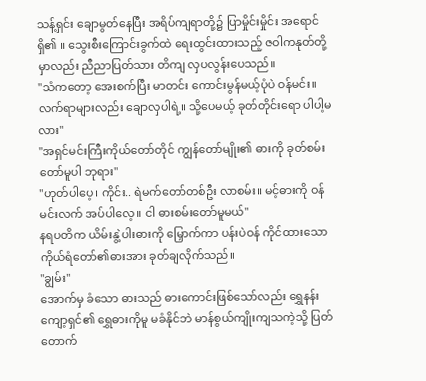သန့်ရှင်း ချောမွတ်နေပြီး အရိပ်ကျရာတို့၌ ပြာမှိုင်းမှိုင်း အရောင်ရှိ၏ ။ သွေးစီးကြောင်းခွက်ထဲ ရေးထွင်းထားသည့် ဇဝါကနုတ်တို့မှာလည်း ညီညာပြတ်သား တိကျ လှပလွန်းပေသည်။
"သံကတော့ အေးစက်ပြီး မာတင်း ကောင်းမွန်မယ့်ပုံပဲ ဝန်မင်း။ လက်ရာများလည်း ချောလှပါရဲ့။ သို့ပေမယ့် ခုတ်တိုင်းရော ပါပါ့မလား"
"အရှင်မင်းကြီးကိုယ်တော်တိုင် ကျွန်တော်မျိုး၏ ဓားကို ခုတ်စမ်းတော်မူပါ ဘုရား"
"ဟုတ်ပါပေ့၊ ကိုင်း.. ရဲမက်တော်တစ်ဦး လာစမ်း။ မင့်ဓားကို ဝန်မင်းလက် အပ်ပါလေ့။ ငါ ဓားစမ်းတော်မူမယ်"
နရပတိက ယိမ်းနွဲ့ပါးဓားကို မြှောက်ကာ ပန်းပဲဝန် ကိုင်ထားသော ကိုယ်ရံတော်၏ဓားအား ခုတ်ချလိုက်သည်။
"ချွမ်း"
အောက်မှ ခံသော ဓားသည် ဓားကောင်းဖြစ်သော်လည်း ရွှေနန်းကျော့ရှင်၏ ရွှေဓားကိုမူ မခံနိုင်ဘဲ မာန်စွယ်ကျိုးကျသကဲ့သို့ ပြတ်တောက်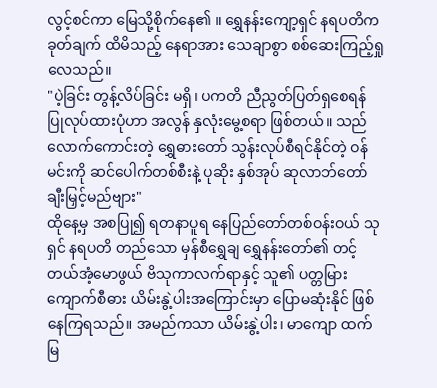လွင့်စင်ကာ မြေသို့စိုက်နေ၏ ။ ရွှေနန်းကျော့ရှင် နရပတိက ခုတ်ချက် ထိမိသည့် နေရာအား သေချာစွာ စစ်ဆေးကြည့်ရှုလေသည်။
"ပဲ့ခြင်း တွန့်လိပ်ခြင်း မရှိ၊ ပကတိ ညီညွတ်ပြတ်ရှစေရန် ပြုလုပ်ထားပုံဟာ အလွန် နှလုံးမွေ့စရာ ဖြစ်တယ်။ သည်လောက်ကောင်းတဲ့ ရွှေဓားတော် သွန်းလုပ်စီရင်နိုင်တဲ့ ဝန်မင်းကို ဆင်ပေါက်တစ်စီးနဲ့ ပုဆိုး နှစ်အုပ် ဆုလာဘ်တော် ချီးမြှင့်မည်ဗျား"
ထိုနေ့မှ အစပြု၍ ရတနာပူရ နေပြည်တော်တစ်ဝန်းဝယ် သုရှင် နရပတိ တည်သော မှန်စီရွှေချ ရွှေနန်းတော်၏ တင့်တယ်အံ့မောဖွယ် ဗိသုကာလက်ရာနှင့် သူ၏ ပတ္တမြားကျောက်စီဓား ယိမ်းနွဲ့ပါးအကြောင်းမှာ ပြောမဆုံးနိုင် ဖြစ်နေကြရသည်။ အမည်ကသာ ယိမ်းနွဲ့ပါး၊ မာကျော ထက်မြ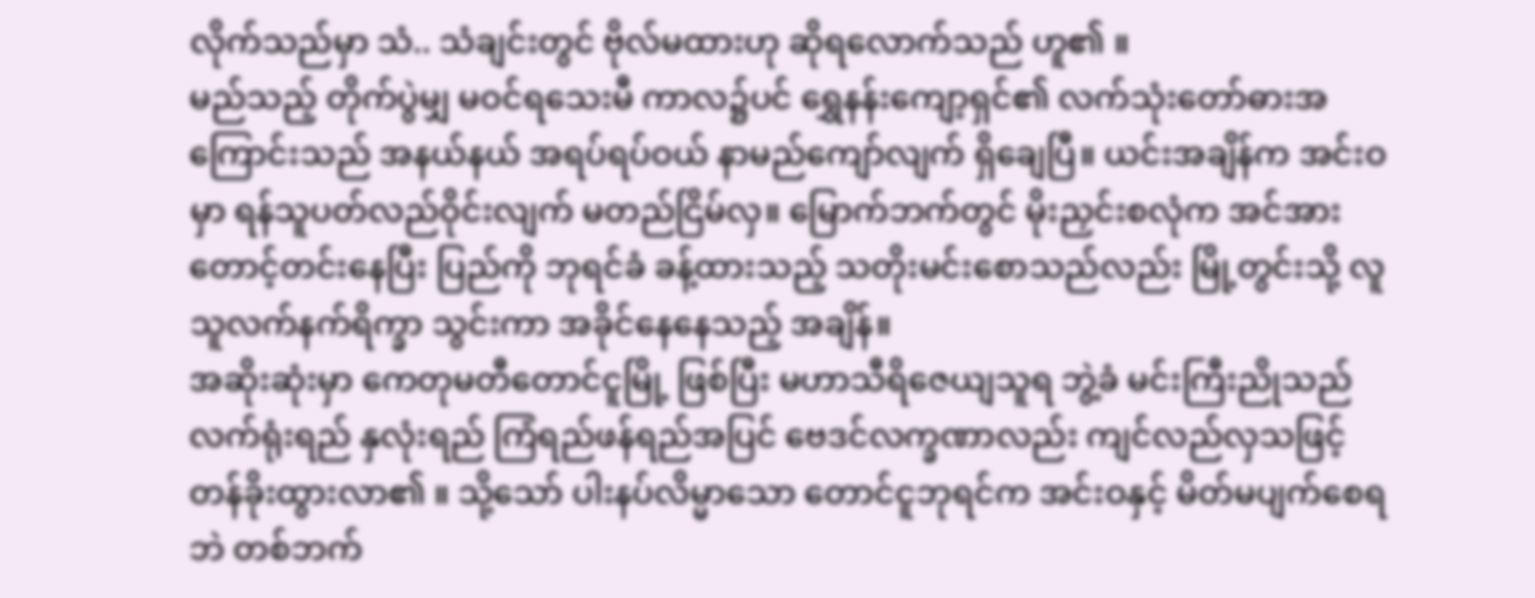လိုက်သည်မှာ သံ.. သံချင်းတွင် ဗိုလ်မထားဟု ဆိုရလောက်သည် ဟူ၏ ။
မည်သည့် တိုက်ပွဲမျှ မဝင်ရသေးမီ ကာလ၌ပင် ရွှေနန်းကျော့ရှင်၏ လက်သုံးတော်ဓားအကြောင်းသည် အနယ်နယ် အရပ်ရပ်ဝယ် နာမည်ကျော်လျက် ရှိချေပြီ။ ယင်းအချိန်က အင်းဝမှာ ရန်သူပတ်လည်ဝိုင်းလျက် မတည်ငြိမ်လှ။ မြောက်ဘက်တွင် မိုးညှင်းစလုံက အင်အားတောင့်တင်းနေပြီး ပြည်ကို ဘုရင်ခံ ခန့်ထားသည့် သတိုးမင်းစောသည်လည်း မြို့တွင်းသို့ လူသူလက်နက်ရိက္ခာ သွင်းကာ အခိုင်နေနေသည့် အချိန်။
အဆိုးဆုံးမှာ ကေတုမတီတောင်ငူမြို့ ဖြစ်ပြီး မဟာသီရိဇေယျသူရ ဘွဲ့ခံ မင်းကြီးညိုသည် လက်ရုံးရည် နှလုံးရည် ကြံရည်ဖန်ရည်အပြင် ဗေဒင်လက္ခဏာလည်း ကျင်လည်လှသဖြင့် တန်ခိုးထွားလာ၏ ။ သို့သော် ပါးနပ်လိမ္မာသော တောင်ငူဘုရင်က အင်းဝနှင့် မိတ်မပျက်စေရဘဲ တစ်ဘက်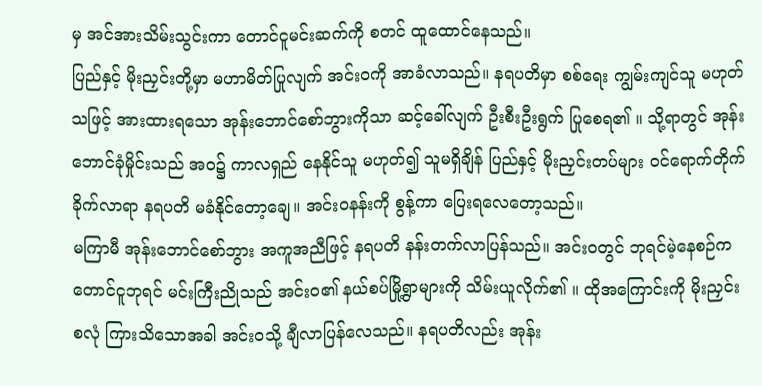မှ အင်အားသိမ်းသွင်းကာ တောင်ငူမင်းဆက်ကို စတင် ထူထောင်နေသည်။
ပြည်နှင့် မိုးညှင်းတို့မှာ မဟာမိတ်ပြုလျက် အင်းဝကို အာခံလာသည်။ နရပတိမှာ စစ်ရေး ကျွမ်းကျင်သူ မဟုတ်သဖြင့် အားထားရသော အုန်းဘောင်စော်ဘွားကိုသာ ဆင့်ခေါ်လျက် ဦးစီးဦးရွက် ပြုစေရ၏ ။ သို့ရာတွင် အုန်းဘောင်ခုံမှိုင်းသည် အဝ၌ ကာလရှည် နေနိုင်သူ မဟုတ်၍ သူမရှိချိန် ပြည်နှင့် မိုးညှင်းတပ်များ ဝင်ရောက်တိုက်ခိုက်လာရာ နရပတိ မခံနိုင်တော့ချေ။ အင်းဝနန်းကို စွန့်ကာ ပြေးရလေတော့သည်။
မကြာမီ အုန်းဘောင်စော်ဘွား အကူအညီဖြင့် နရပတိ နန်းတက်လာပြန်သည်။ အင်းဝတွင် ဘုရင်မဲ့နေစဉ်က တောင်ငူဘုရင် မင်းကြီးညိုသည် အင်းဝ၏ နယ်စပ်မြို့ရွာများကို သိမ်းယူလိုက်၏ ။ ထိုအကြောင်းကို မိုးညှင်းစလုံ ကြားသိသောအခါ အင်းဝသို့ ချီလာပြန်လေသည်။ နရပတိလည်း အုန်း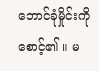ဘောင်ခုံမှိုင်းကို စောင့်၏ ။ မ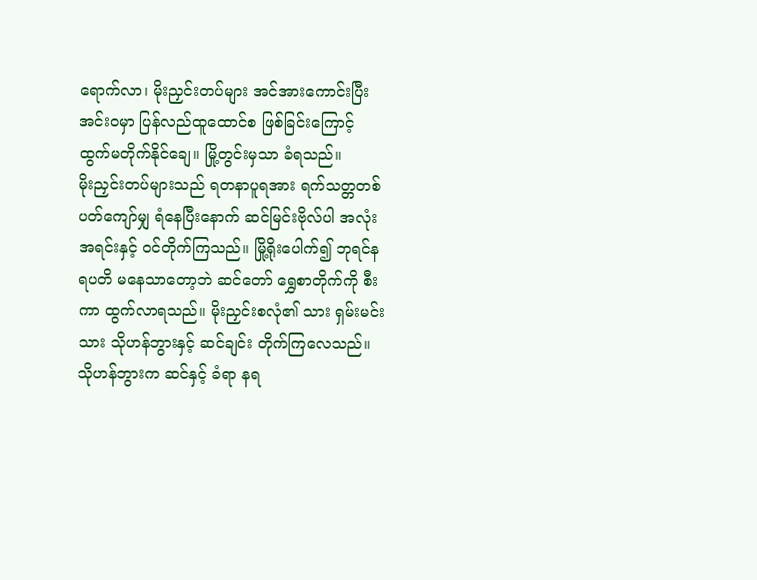ရောက်လာ၊ မိုးညှင်းတပ်များ အင်အားကောင်းပြီး အင်းဝမှာ ပြန်လည်ထူထောင်စ ဖြစ်ခြင်းကြောင့် ထွက်မတိုက်နိုင်ချေ။ မြို့တွင်းမှသာ ခံရသည်။
မိုးညှင်းတပ်များသည် ရတနာပူရအား ရက်သတ္တတစ်ပတ်ကျော်မျှ ရံနေပြီးနောက် ဆင်မြင်းဗိုလ်ပါ အလုံးအရင်းနှင့် ဝင်တိုက်ကြသည်။ မြို့ရိုးပေါက်၍ ဘုရင်နရပတိ မနေသာတော့ဘဲ ဆင်တော် ရွှေစာတိုက်ကို စီးကာ ထွက်လာရသည်။ မိုးညှင်းစလုံ၏ သား ရှမ်းမင်းသား သိုဟန်ဘွားနှင့် ဆင်ချင်း တိုက်ကြလေသည်။
သိုဟန်ဘွားက ဆင်နှင့် ခံရာ နရ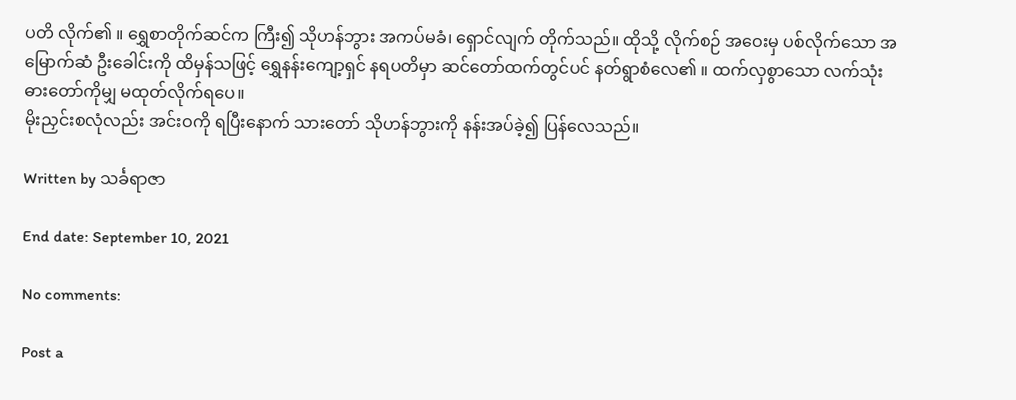ပတိ လိုက်၏ ။ ရွှေစာတိုက်ဆင်က ကြီး၍ သိုဟန်ဘွား အကပ်မခံ၊ ရှောင်လျက် တိုက်သည်။ ထိုသို့ လိုက်စဉ် အဝေးမှ ပစ်လိုက်သော အမြောက်ဆံ ဦးခေါင်းကို ထိမှန်သဖြင့် ရွှေနန်းကျော့ရှင် နရပတိမှာ ဆင်တော်ထက်တွင်ပင် နတ်ရွာစံလေ၏ ။ ထက်လှစွာသော လက်သုံးဓားတော်ကိုမျှ မထုတ်လိုက်ရပေ။
မိုးညှင်းစလုံလည်း အင်းဝကို ရပြီးနောက် သားတော် သိုဟန်ဘွားကို နန်းအပ်ခဲ့၍ ပြန်လေသည်။

Written by သင်္ခရာဇာ

End date: September 10, 2021

No comments:

Post a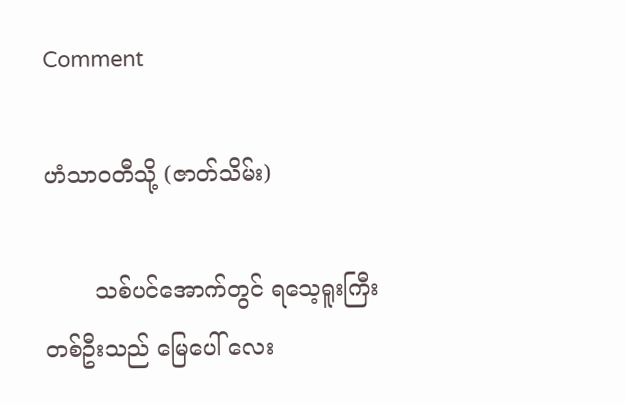Comment

ဟံသာဝတီသို့ (ဇာတ်သိမ်း)

       သစ်ပင်အောက်တွင် ရသေ့ရူးကြီး တစ်ဦးသည် မြေပေါ် လေး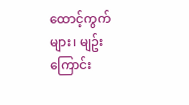ထောင့်ကွက်များ၊ မျဥ်းကြောင်း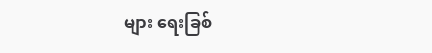များ ရေးခြစ်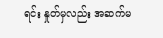ရင်း နှုတ်မှလည်း အဆက်မ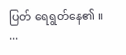ပြတ် ရေရွတ်နေ၏ ။   ...